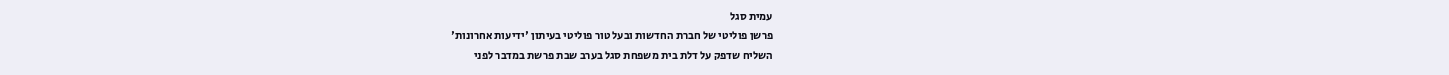עמית סגל
פרשן פוליטי של חברת החדשות ובעל טור פוליטי בעיתון 'ידיעות אחרונות'
השליח שדפק על דלת בית משפחת סגל בערב שבת פרשת במדבר לפני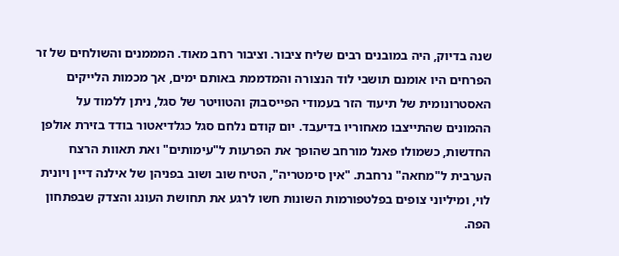שנה בדיוק, היה במובנים רבים שליח ציבור. וציבור רחב מאוד. המממנים והשולחים של זר הפרחים היו אומנם תושבי לוד הנצורה והמדממת באותם ימים, אך מכמות הלייקים האסטרונומית של תיעוד הזר בעמודי הפייסבוק והטוויטר של סגל, ניתן ללמוד על ההמונים שהתייצבו מאחוריו בדיעבד. יום קודם נלחם סגל כגלדיאטור בודד בזירת אולפן החדשות, כשמולו פאנל מורחב שהופך את הפרעות ל"עימותים" ואת תאוות הרצח הערבית ל"מחאה" נרחבת. "אין סימטריה", הטיח שוב ושוב בפניהן של אילנה דיין ויונית לוי, ומיליוני צופים בפלטפורמות השונות חשו לרגע את תחושת העונג והצדק שבפתחון הפה.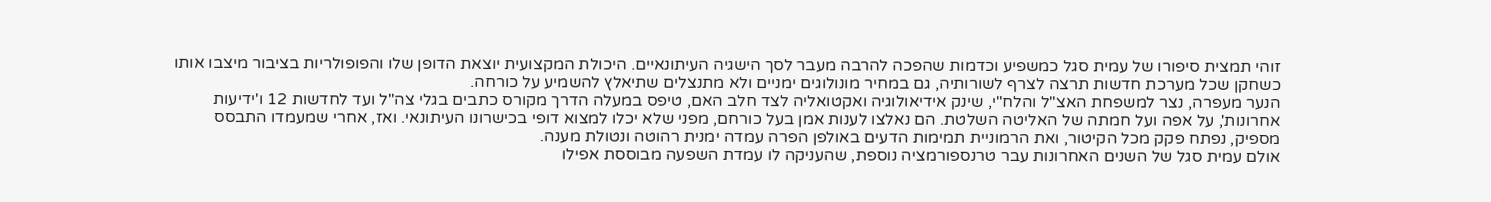זוהי תמצית סיפורו של עמית סגל כמשפיע וכדמות שהפכה להרבה מעבר לסך הישגיה העיתונאיים. היכולת המקצועית יוצאת הדופן שלו והפופולריות בציבור מיצבו אותו כשחקן שכל מערכת חדשות תרצה לצרף לשורותיה, גם במחיר מונולוגים ימניים ולא מתנצלים שתיאלץ להשמיע על כורחה.
הנער מעפרה, נצר למשפחת האצ"ל והלח"י, שינק אידיאולוגיה ואקטואליה לצד חלב האם, טיפס במעלה הדרך מקורס כתבים בגלי צה"ל ועד לחדשות 12 ו'ידיעות אחרונות', על אפה ועל חמתה של האליטה השלטת. הם נאלצו לענות אמן בעל כורחם, מפני שלא יכלו למצוא דופי בכישרונו העיתונאי. ואז, אחרי שמעמדו התבסס מספיק, נפתח פקק מכל הקיטור, ואת הרמוניית תמימות הדעים באולפן הפרה עמדה ימנית רהוטה ונטולת מענה.
אולם עמית סגל של השנים האחרונות עבר טרנספורמציה נוספת, שהעניקה לו עמדת השפעה מבוססת אפילו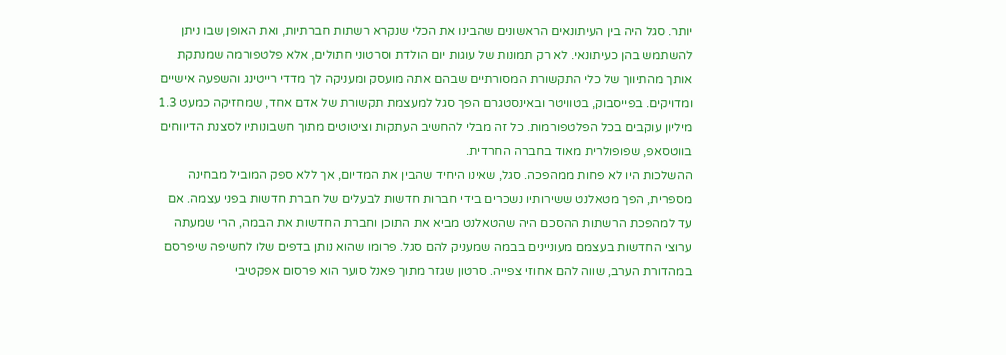יותר. סגל היה בין העיתונאים הראשונים שהבינו את הכלי שנקרא רשתות חברתיות, ואת האופן שבו ניתן להשתמש בהן כעיתונאי. לא רק תמונות של עוגות יום הולדת וסרטוני חתולים, אלא פלטפורמה שמנתקת אותך מהתיווך של כלי התקשורת המסורתיים שבהם אתה מועסק ומעניקה לך מדדי רייטינג והשפעה אישיים ומדויקים. בפייסבוק, בטוויטר ובאינסטגרם הפך סגל למעצמת תקשורת של אדם אחד, שמחזיקה כמעט 1.3 מיליון עוקבים בכל הפלטפורמות. כל זה מבלי להחשיב העתקות וציטוטים מתוך חשבונותיו לסצנת הדיווחים בווטסאפ, שפופולרית מאוד בחברה החרדית.
ההשלכות היו לא פחות ממהפכה. סגל, שאינו היחיד שהבין את המדיום, אך ללא ספק המוביל מבחינה מספרית, הפך מטאלנט ששירותיו נשכרים בידי חברות חדשות לבעלים של חברת חדשות בפני עצמה. אם עד למהפכת הרשתות ההסכם היה שהטאלנט מביא את התוכן וחברת החדשות את הבמה, הרי שמעתה ערוצי החדשות בעצמם מעוניינים בבמה שמעניק להם סגל. פרומו שהוא נותן בדפים שלו לחשיפה שיפרסם במהדורת הערב, שווה להם אחוזי צפייה. סרטון שגזר מתוך פאנל סוער הוא פרסום אפקטיבי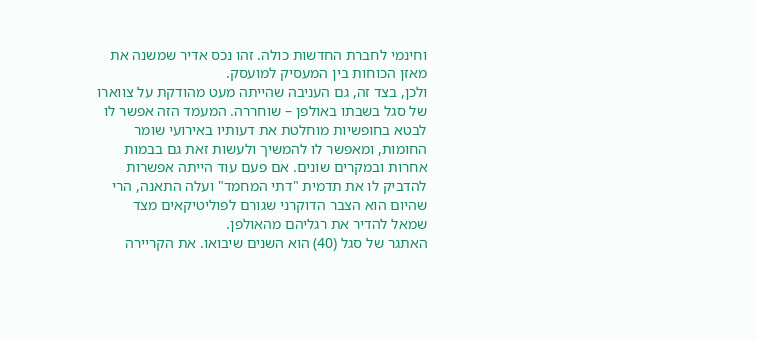וחינמי לחברת החדשות כולה. זהו נכס אדיר שמשנה את מאזן הכוחות בין המעסיק למועסק.
ולכן, בצד זה, גם העניבה שהייתה מעט מהודקת על צווארו של סגל בשבתו באולפן – שוחררה. המעמד הזה אפשר לו לבטא בחופשיות מוחלטת את דעותיו באירועי שומר החומות, ומאפשר לו להמשיך ולעשות זאת גם בבמות אחרות ובמקרים שונים. אם פעם עוד הייתה אפשרות להדביק לו את תדמית "דתי המחמד" ועלה התאנה, הרי שהיום הוא הצבר הדוקרני שגורם לפוליטיקאים מצד שמאל להדיר את רגליהם מהאולפן.
האתגר של סגל (40) הוא השנים שיבואו. את הקריירה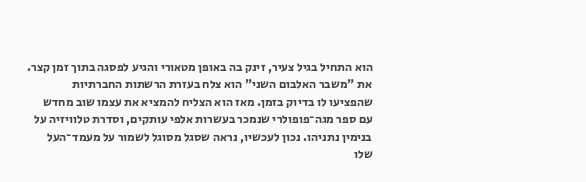הוא התחיל בגיל צעיר, זינק בה באופן מטאורי והגיע לפסגה בתוך זמן קצר. את "משבר האלבום השני" הוא צלח בעזרת הרשתות החברתיות שהפציעו לו בדיוק בזמן. מאז הוא הצליח להמציא את עצמו שוב מחדש עם ספר מגה־פופולרי שנמכר בעשרות אלפי עותקים, וסדרת טלוויזיה על בנימין נתניהו. נכון לעכשיו, נראה שסגל מסוגל לשמור על מעמד־העל שלו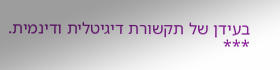בעידן של תקשורת דיגיטלית ודינמית.
***